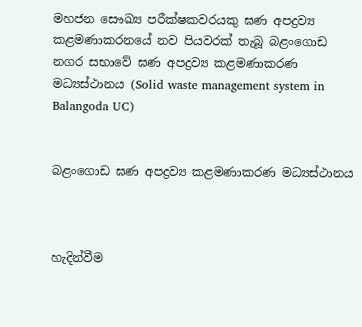මහජන සෞඛ්‍ය පරීක්ෂකවරයකු ඝණ අපද්‍රව්‍ය කළමණාකරනයේ නව පියවරක් තැබූ බළංගොඩ නගර සභාවේ ඝණ අපද්‍රව්‍ය කළමණාකරණ මධ්‍යස්ථානය (Solid waste management system in Balangoda UC)


බළංගොඩ ඝණ අපද්‍රව්‍ය කළමණාකරණ මධ්‍යස්ථානය



හැදින්වීම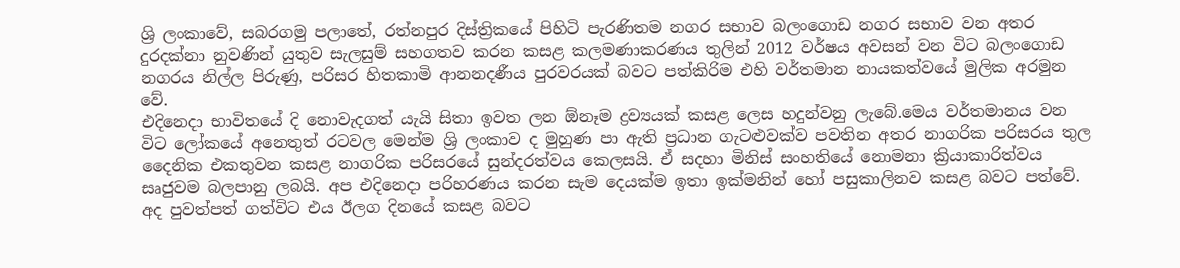ශ්‍රි ලංකාවේ, සබරගමු පලාතේ, රත්නපුර දිස්ත්‍රිකයේ පිහිටි පැරණිතම නගර සභාව බලංගොඩ නගර සභාව වන අතර දුරදක්නා නුවණින් යුතුව සැලසුම් සහගතව කරන කසළ කලමණාකරණය තුලින් 2012 වර්ෂය අවසන් වන විට බලංගොඩ නගරය නිල්ල පිරුණු, පරිසර හිතකාමි ආනනදණීය පුරවරයක් බවට පත්කිරිම එහි වර්තමාන නායකත්වයේ මුලික අරමුන වේ.
එදිනෙදා භාවිතයේ දි නොවැදගත් යැයි සිතා ඉවත ලන ඕනෑම ද්‍රව්‍යයක් කසළ ලෙස හදුන්වනු ලැබේ.මෙය වර්තමානය වන විට ලෝකයේ අනෙතුත් රටවල මෙන්ම ශ්‍රි ලංකාව ද මුහුණ පා ඇති ප්‍රධාන ගැටළුවක්ව පවතින අතර නාගරික පරිසරය තුල දෛනික එකතුවන කසළ නාගරික පරිසරයේ සුන්දරත්වය කෙලසයි. ඒ සදහා මිනිස් සංහතියේ නොමනා ක්‍රියාකාරිත්වය සෘජුවම බලපානු ලබයි. අප එදිනෙදා පරිහරණය කරන සැම දෙයක්ම ඉතා ඉක්මනින් හෝ පසුකාලිනව කසළ බවට පත්වේ. අද පුවත්පත් ගත්විට එය ඊලග දිනයේ කසළ බවට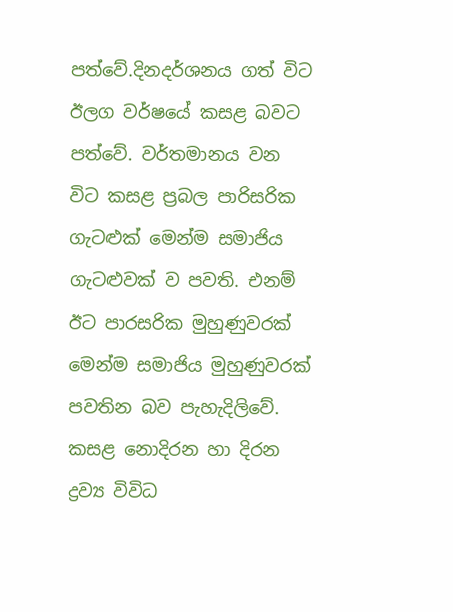පත්වේ.දිනදර්ශනය ගත් විට ඊලග වර්ෂයේ කසළ බවට පත්වේ. වර්තමානය වන විට කසළ ප්‍රබල පාරිසරික ගැටළුක් මෙන්ම සමාජිය ගැටළුවක් ව පවති. එනම් ඊට පාරසරික මුහුණුවරක් මෙන්ම සමාජිය මුහුණුවරක් පවතින බව පැහැදිලිවේ. කසළ නොදිරන හා දිරන ද්‍රව්‍ය විවිධ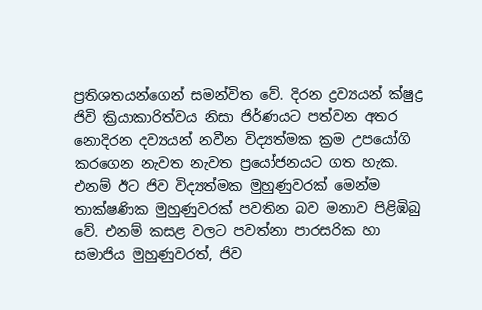ප්‍රතිශතයන්ගෙන් සමන්විත වේ. දිරන ද්‍රව්‍යයන් ක්ෂුද්‍ර ජිවි ක්‍රියාකාරිත්වය නිසා ජිර්ණයට පත්වන අතර නොදිරන දව්‍යයන් නවීන විද්‍යත්මක ක්‍රම උපයෝගි කරගෙන නැවත නැවත ප්‍රයෝජනයට ගත හැක. එනම් ඊට ජිව විද්‍යත්මක මුහුණුවරක් මෙන්ම තාක්ෂණික මුහුණුවරක් පවතින බව මනාව පිළිඹිබු වේ. එනම් කසළ වලට පවත්නා පාරසරික හා සමාජිය මුහුණුවරත්, ජිව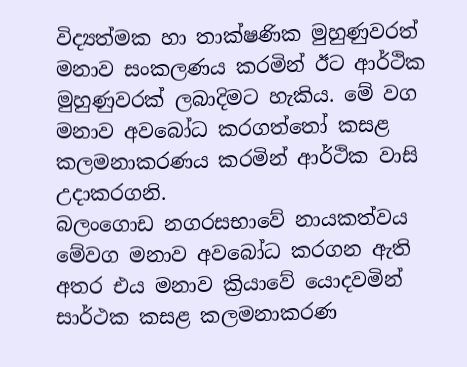විද්‍යත්මක හා තාක්ෂණික මුහුණුවරත් මනාව සංකලණය කරමින් ඊට ආර්ථික මුහුණුවරක් ලබාදිමට හැකිය. මේ වග මනාව අවබෝධ කරගත්තෝ කසළ කලමනාකරණය කරමින් ආර්ථික වාසි උදාකරගනි.
බලංගොඩ නගරසභාවේ නායකත්වය මේවග මනාව අවබෝධ කරගන ඇති අතර එය මනාව ක්‍රියාවේ යොදවමින් සාර්ථක කසළ කලමනාකරණ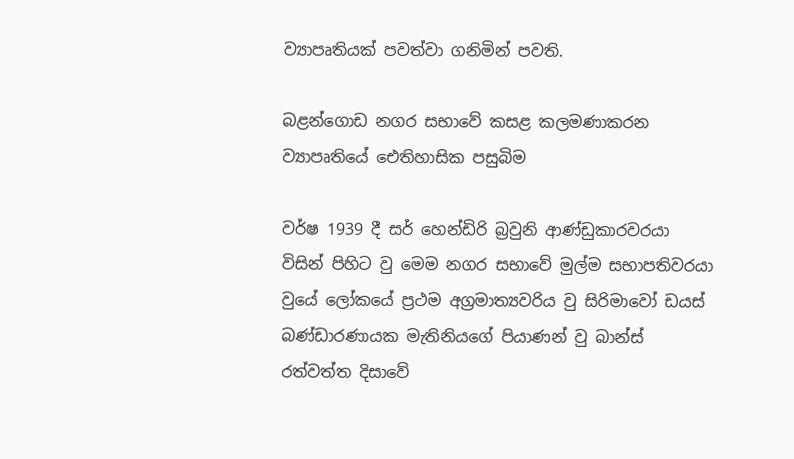ව්‍යාපෘතියක් පවත්වා ගනිමින් පවති.

බළන්ගොඩ නගර සභාවේ කසළ කලමණාකරන ව්‍යාපෘතියේ ඓතිහාසික පසුබිම

වර්ෂ 1939 දී සර් හෙන්ඩිරි බ්‍රවුනි ආණ්ඩුකාරවරයා විසින් පිහිට වු මෙම නගර සභාවේ මුල්ම සභාපතිවරයා වුයේ ලෝකයේ ප්‍රථම අග්‍රමාත්‍යවරිය වු සිරිමාවෝ ඩයස් බණ්ඩාරණායක මැතිනියගේ පියාණන් වු බාන්ස් රත්වත්ත දිසාවේ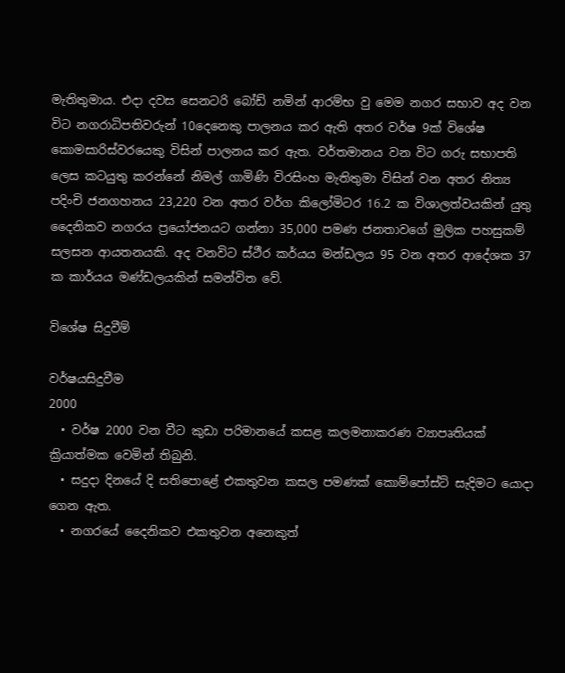මැතිතුමාය. එදා දවස සෙනටරි බෝඩ් නමින් ආරම්භ වු මෙම නගර සභාව අද වන විට නගරාධිපතිවරුන් 10දෙනෙකු පාලනය කර ඇති අතර වර්ෂ 9ක් විශේෂ කොමසාරිස්වරයෙකු විසින් පාලනය කර ඇත. වර්තමානය වන විට ගරු සභාපති ලෙස කටයුතු කරන්නේ නිමල් ගාමිණි විරසිංහ මැතිතුමා විසින් වන අතර නිත්‍ය පදිංචි ජනගහනය 23,220 වන අතර වර්ග කිලෝමිටර 16.2 ක විශාලත්වයකින් යුතු දෛනිකව නගරය ප්‍රයෝජනයට ගන්නා 35,000 පමණ ජනතාවගේ මුලික පහසුකම් සලසන ආයතනයකි. අද වනවිට ස්ථීර කර්යය මන්ඩලය 95 වන අතර ආදේශක 37 ක කාර්යය මණ්ඩලයකින් සමන්විත වේ.

විශේෂ සිදුවීම්

වර්ෂයසිදුවීම
2000
  • වර්ෂ 2000 වන වීට කුඩා පරිමානයේ කසළ කලමනාකරණ ව්‍යාපෘතියක් ක්‍රියාත්මක වෙමින් තිබුනි.
  • සදුදා දිනයේ දි සතිපොළේ එකතුවන කසල පමණක් කොම්පෝස්ට් සැදිමට යොදා ගෙන ඇත.
  • නගරයේ දෛනිකව එකතුවන අනෙකුත්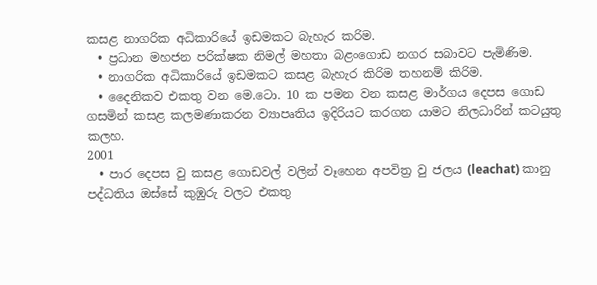කසළ නාගරික අධිකාරියේ ඉඩමකට බැහැර කරිම.
  • ප්‍රධාන මහජන පරික්ෂක නිමල් මහතා බළංගොඩ නගර සබාවට පැමිණිම.
  • නාගරික අධිකාරියේ ඉඩමකට කසළ බැහැර කිරිම තහනම් කිරිම.
  • දෛනිකව එකතු වන මෙ.ටො. 10 ක පමන වන කසළ මාර්ගය දෙපස ගොඩ ගසමින් කසළ කලමණාකරන ව්‍යාපෘතිය ඉදිරියට කරගන යාමට නිලධාරින් කටයුතු කලහ.
2001
  • පාර දෙපස වු කසළ ගොඩවල් වලින් වෑහෙන අපවිත්‍ර වු ජලය (leachat) කානු පද්ධතිය ඔස්සේ කුඹුරු වලට එකතු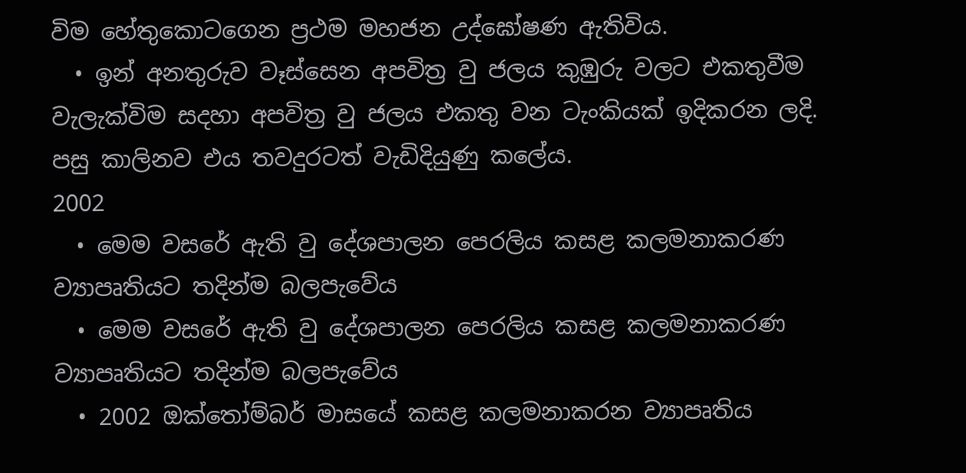විම හේතුකොටගෙන ප්‍රථම මහජන උද්ඝෝෂණ ඇතිවිය.
  • ඉන් අනතුරුව වෑස්සෙන අපවිත්‍ර වු ජලය කුඹුරු වලට එකතුවීම වැලැක්විම සදහා අපවිත්‍ර වු ජලය එකතු වන ටැංකියක් ඉදිකරන ලදි. පසු කාලිනව එය තවදුරටත් වැඩිදියුණු කලේය.
2002
  • මෙම වසරේ ඇති වු දේශපාලන පෙරලිය කසළ කලමනාකරණ ව්‍යාපෘතියට තදින්ම බලපැවේය
  • මෙම වසරේ ඇති වු දේශපාලන පෙරලිය කසළ කලමනාකරණ ව්‍යාපෘතියට තදින්ම බලපැවේය
  • 2002 ඔක්තෝම්බර් මාසයේ කසළ කලමනාකරන ව්‍යාපෘතිය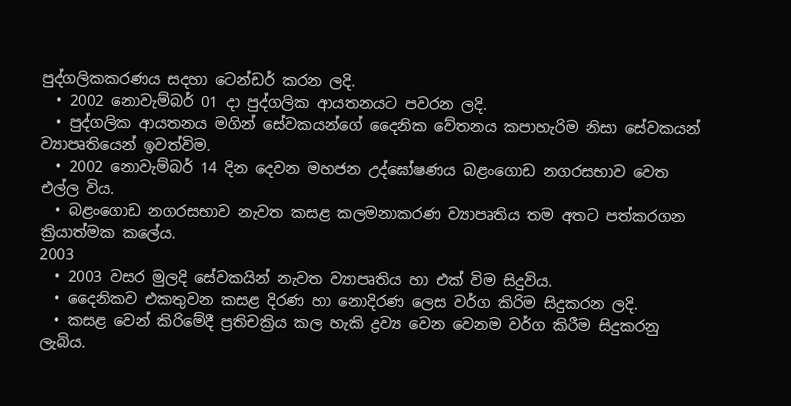පුද්ගලිකකරණය සදහා ටෙන්ඩර් කරන ලදි.
  • 2002 නොවැම්බර් 01 දා පුද්ගලික ආයතනයට පවරන ලදි.
  • පුද්ගලික ආයතනය මගින් සේවකයන්ගේ දෛනික වේතනය කපාහැරිම නිසා සේවකයන් ව්‍යාපෘතියෙන් ඉවත්විම.
  • 2002 නොවැම්බර් 14 දින දෙවන මහජන උද්ඝෝෂණය බළංගොඩ නගරසභාව වෙත එල්ල විය.
  • බළංගොඩ නගරසභාව නැවත කසළ කලමනාකරණ ව්‍යාපෘතිය තම අතට පත්කරගන ක්‍රියාත්මක කලේය.
2003
  • 2003 වසර මුලදි සේවකයින් නැවත ව්‍යාපෘතිය හා එක් විම සිදුවිය.
  • දෛනිකව එකතුවන කසළ දිරණ හා නොදිරණ ලෙස වර්ග කිරිම සිදුකරන ලදි.
  • කසළ වෙන් කිරිමේදී ප්‍රතිචක්‍රිය කල හැකි ද්‍රව්‍ය වෙන වෙනම වර්ග කිරීම සිදුකරනු ලැබිය.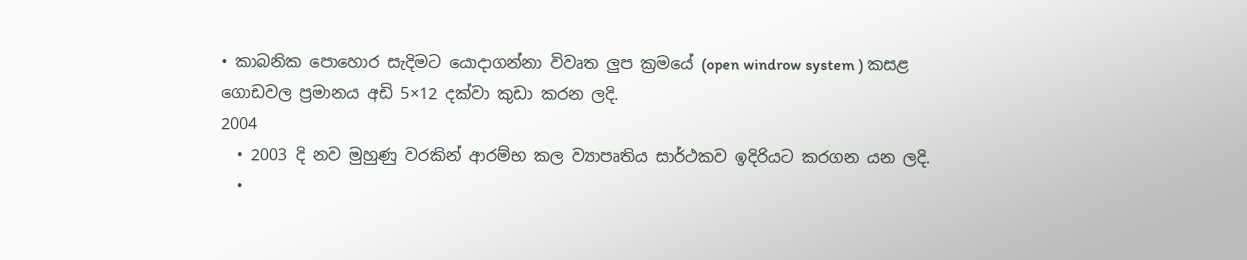• කාබනික පොහොර සැදිමට යොදාගන්නා විවෘත ලුප ක්‍රමයේ (open windrow system ) කසළ ගොඩවල ප්‍රමානය අඩි 5×12 දක්වා කුඩා කරන ලදි.
2004
  • 2003 දි නව මුහුණු වරකින් ආරම්භ කල ව්‍යාපෘතිය සාර්ථකව ඉදිරියට කරගන යන ලදි.
  •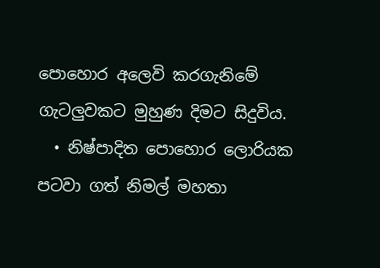පොහොර අලෙවි කරගැනිමේ ගැටලුවකට මුහුණ දිමට සිදුවිය.
  • නිෂ්පාදිත පොහොර ලොරියක පටවා ගත් නිමල් මහතා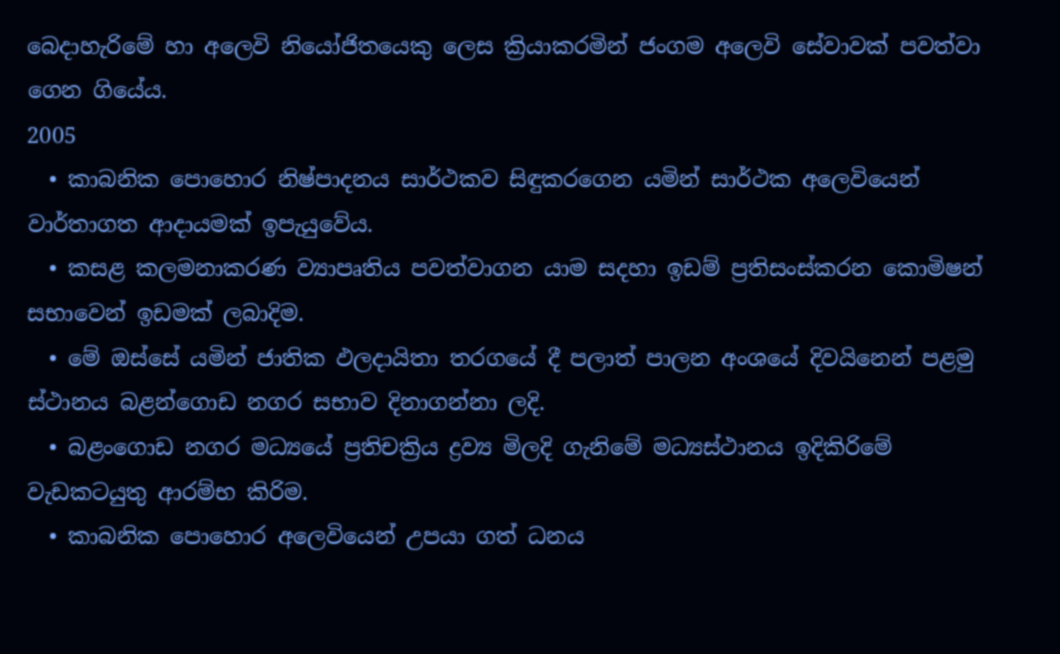බෙදාහැරිමේ හා අලෙවි නියෝජිතයෙකු ලෙස ක්‍රියාකරමින් ජංගම අලෙවි සේවාවක් පවත්වා ගෙන ගියේය.
2005
  • කාබනික පොහොර නිෂ්පාදනය සාර්ථකව සිඳුකර‍ගෙන යමින් සාර්ථක අලෙවියෙන් වාර්තාගත ආදායමක් ඉපැයුවේය.
  • කසළ කලමනාකරණ ව්‍යාපෘතිය පවත්වාගන යාම සදහා ඉඩම් ප්‍රතිසංස්කරන කොමිෂන් සභාවෙන් ඉඩමක් ලබාදිම.
  • මේ ඔස්සේ යමින් ජාතික ඵලදායිතා තරගයේ දී පලාත් පාලන අංශයේ දිවයිනෙන් පළමු ස්ථානය බළන්ගොඩ නගර සභාව දිනාගන්නා ලදි.
  • බළංගොඩ නගර මධ්‍යයේ ප්‍රතිචක්‍රිය ද්‍රව්‍ය මිලදි ගැනිමේ මධ්‍යස්ථානය ඉදිකිරිමේ වැඩකටයුතු ආරම්භ කිරිම.
  • කාබනික පොහොර අලෙවියෙන් උපයා ගත් ධනය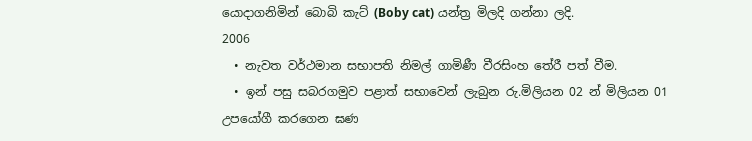යොදාගනිමින් බොබි කැට් (Boby cat) යන්ත්‍ර මිලදි ගන්නා ලදි.
2006
  • නැවත වර්ථමාන සභාපති නිමල් ගාමිණී වීරසිංහ තේරී පත් වීම.
  • ඉන් පසු සබරගමුව පළාත් සභාවෙන් ලැබුන රු.මිලියන 02 න් මිලියන 01 උපයෝගී කරගෙන ඝණ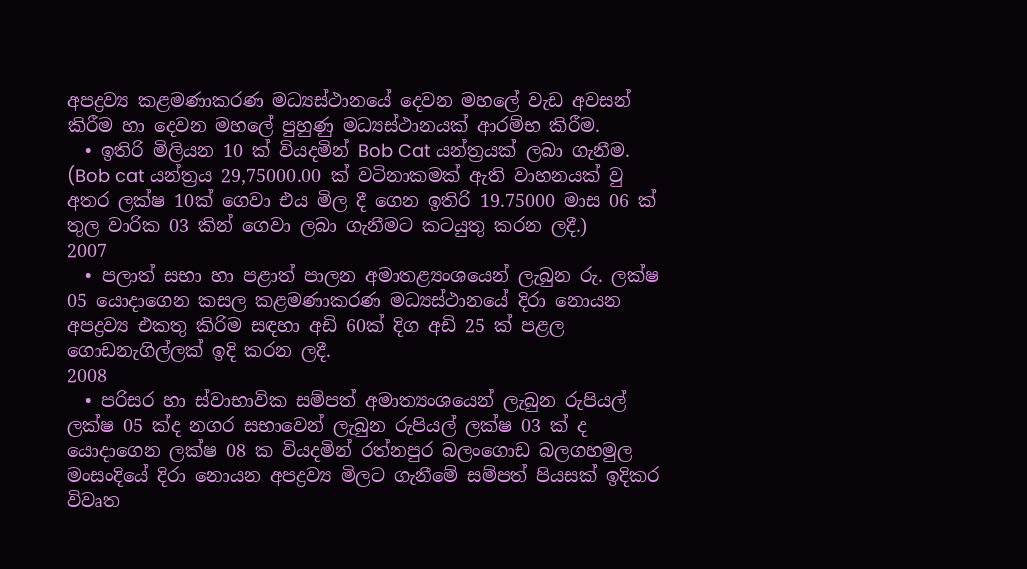අපද්‍රව්‍ය කළමණාකරණ මධ්‍යස්ථානයේ දෙවන මහලේ වැඩ අවසන් කිරීම හා දෙවන මහලේ පුහුණු මධ්‍යස්ථානයක් ආරම්භ කිරීම.
  • ඉතිරි මිලියන 10 ක් වියදමින් Bob Cat යන්ත්‍රයක් ලබා ගැනීම. (Bob cat යන්ත්‍රය 29,75000.00 ක් වටිනාකමක් ඇති වාහනයක් වු අතර ලක්ෂ 10ක් ගෙවා එය මිල දී ගෙන ඉතිරි 19.75000 මාස 06 ක් තුල වාරික 03 කින් ගෙවා ලබා ගැනීමට කටයුතු කරන ලදී.)
2007
  • පලාත් සභා හා පළාත් පාලන අමාතළ්‍යංශයෙන් ලැබුන රු. ලක්ෂ 05 යොදාගෙන කසල කළමණාකරණ මධ්‍යස්ථානයේ දිරා නොයන අපද්‍රව්‍ය එකතු කිරිම සඳහා අඩි 60ක් දිග අඩි 25 ක් පළල ගොඩනැගිල්ලක් ඉදි කරන ලදී.
2008
  • පරිසර හා ස්වාභාවික සම්පත් අමාත්‍යංශයෙන් ලැබුන රුපියල් ලක්ෂ 05 ක්ද නගර සභාවෙන් ලැබුන රුපියල් ලක්ෂ 03 ක් ද යොදාගෙන ලක්ෂ 08 ක වියදමින් රත්නපුර බලංගොඩ බලගහමුල මංසංදියේ දිරා නොයන අපද්‍රව්‍ය මිලට ගැනීමේ සම්පත් පියසක් ඉදිකර විවෘත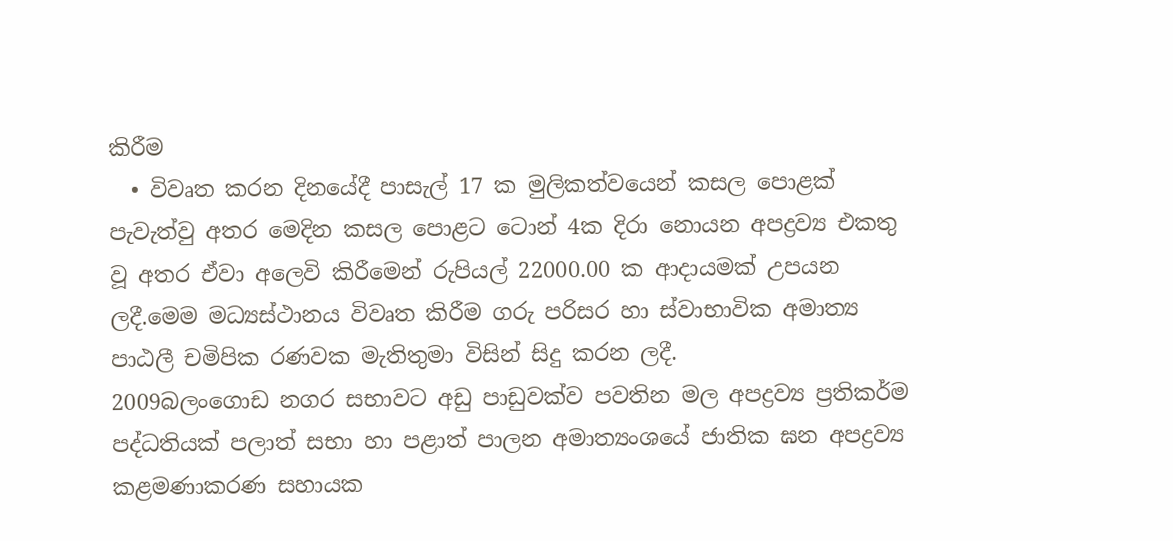කිරීම
  • විවෘත කරන දිනයේදී පාසැල් 17 ක මුලිකත්වයෙන් කසල ‍පොළක් පැවැත්වු අතර මෙදින කසල පොළට ටොන් 4ක දිරා නොයන අපද්‍රව්‍ය එකතු වූ අතර ඒවා අලෙවි කිරීමෙන් රුපියල් 22000.00 ක ආදායමක් උපයන ලදී.මෙම මධ්‍යස්ථානය විවෘත කිරීම ගරු පරිසර හා ස්වාභාවික අමාත්‍ය පාඨලී චමිපික රණවක මැතිතුමා විසින් සිදු කරන ලදී.
2009බලංගොඩ නගර සභාවට අඩු පාඩුවක්ව පවතින මල අපද්‍රව්‍ය ප්‍රතිකර්ම පද්ධතියක් පලාත් සභා හා පළාත් පාලන අමාත්‍යංශයේ ජාතික ඝන අපද්‍රව්‍ය කළමණාකරණ සහායක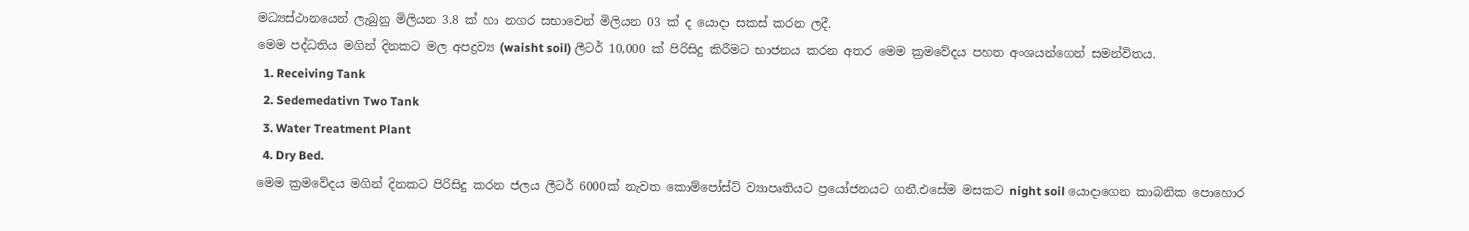මධ්‍යස්ථානයෙන් ලැබුනු මිලියන 3.8 ක් හා නගර සභාවෙන් මිලියන 03 ක් ද යොදා සකස් කරන ලදී.
මෙම පද්ධතිය මගින් දිනකට මල අපද්‍රව්‍ය (waisht soil) ලීටර් 10,000 ක් පිරිසිදු කිරීමට භාජනය කරන අතර මෙම ක්‍රමවේදය පහත අංශයන්ගෙන් සමන්විතය.
  1. Receiving Tank
  2. Sedemedativn Two Tank
  3. Water Treatment Plant
  4. Dry Bed.
මෙම ක්‍රමවේදය මගින් දිනකට පිරිසිදු කරන ජලය ලීටර් 6000ක් නැවත කොම්පෝස්ට් ව්‍යාපෘතිය‍ට ප්‍රයෝජනයට ගනී.එසේම මසකට night soil යොදාගෙන කාබනික පොහොර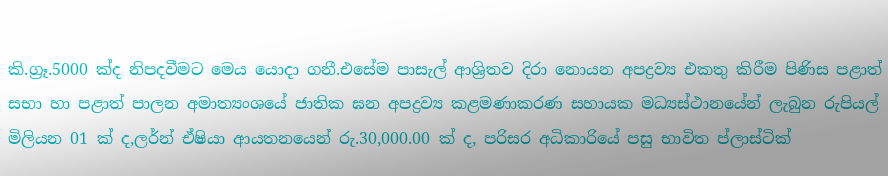කි.ග්‍රෑ.5000 ක්ද නිපදවීමට මෙය ‍යොදා ගනී.එසේම පාසැල් ආශ්‍රිතව දිරා නොයන අපද්‍රව්‍ය එකතු කිරීම පිණිස පළාත් සභා හා පළාත් පාලන අමාත්‍යංශයේ ජාතික ඝන අපද්‍රව්‍ය කළමණාකරණ සහායක මධ්‍යස්ථානයේන් ලැබුන රුපියල් මිලියන 01 ක් ද,ලර්න් ඒෂියා ආයතනයෙන් රු.30,000.00 ක් ද, පරිසර අධිකාරියේ පසු භාවිත ප්ලාස්ටික්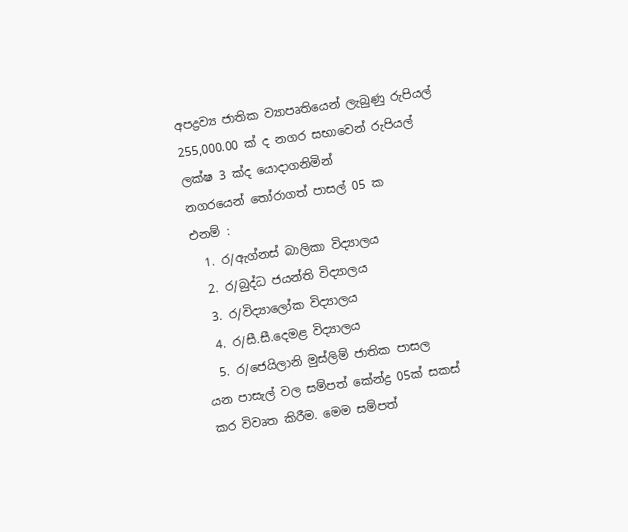අපද්‍රව්‍ය ජාතික ව්‍යාපෘතියෙන් ලැබුණු රුපියල් 255,000.00 ක් ද නගර සභාවෙන් රුපියල් ලක්ෂ 3 ක්ද යොදාගනිමින් නගරයෙන් ‍‍තෝරාගත් පාසල් 05 ක
එනම් :
  1. ර/ඇග්නස් බාලිකා විද්‍යාලය
  2. ර/බුද්ධ ජයන්ති විද්‍යාලය
  3. ර/විද්‍යාලෝක විද්‍යාලය
  4. ර/සී.සී.දෙමළ විද්‍යාලය
  5. ර/ජෙයිලානි මුස්ලිම් ජාතික පාසල
යන පාසැල් වල සම්පත් කේන්ද්‍ර 05ක් සකස් කර විවෘත කිරීම. මෙම සම්පත්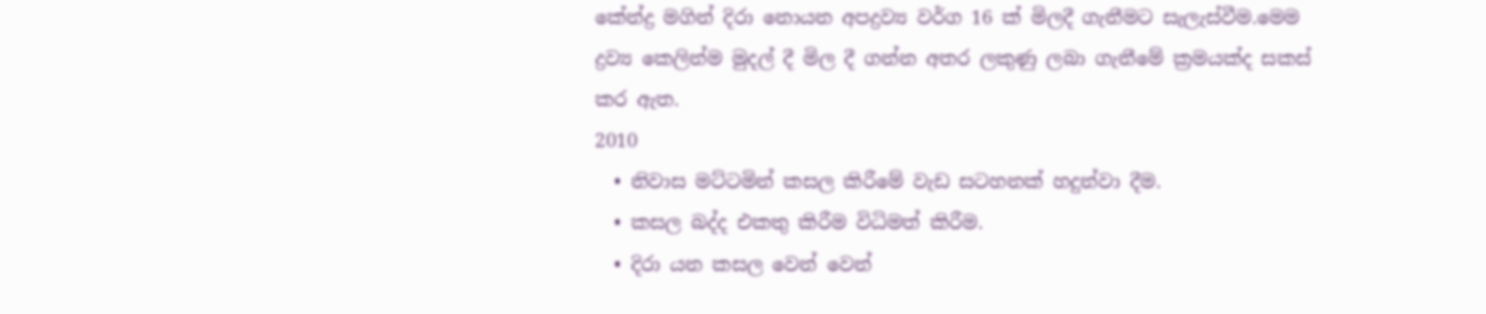කේන්ද්‍ර මගින් දිරා නොයන අපද්‍රව්‍ය වර්ග 16 ක් මිලදී ගැනීමට සැලැස්වීම.මෙම ද්‍රව්‍ය කෙලින්ම මුදල් දී මිල දී ගන්න අතර ලකුණු ලබා ගැනීමේ ක්‍රමයක්ද සකස් කර ඇත.
2010
  • නිවාස මට්ටමින් කසල කිරීමේ වැඩ සටහනක් හදුන්වා දීම.
  • කසල බද්ද එකතු කිරීම විධිමත් කිරීම.
  • දිරා යන කසල වෙන් වෙන්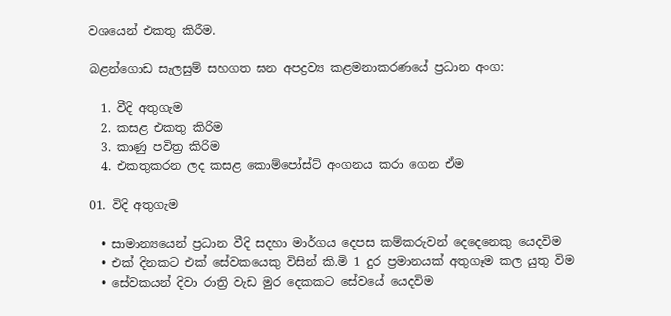වශයෙන් එකතු කිරීම.

බළන්ගොඩ සැලසුම් සහගත ඝන අපද්‍රව්‍ය කළමනාකරණයේ ප්‍රධාන අංග:

  1. වීදි අතුගැම
  2. කසළ එකතු කිරිම
  3. කාණු පවිත්‍ර කිරිම
  4. එකතුකරන ලද කසළ කොම්පෝස්ට් අංගනය කරා ගෙන ඒම

01. විදි අතුගැම

  • සාමාන්‍යයෙන් ප්‍රධාන වීදි සදහා මාර්ගය දෙපස කම්කරුවන් දෙදෙනෙකු යෙදවිම
  • එක් දිනකට එක් සේවකයෙකු විසින් කි.මි 1 දුර ප්‍රමානයක් අතුගෑම කල යුතු විම
  • සේවකයන් දිවා රාත්‍රි වැඩ මුර දෙකකට සේවයේ යෙදවිම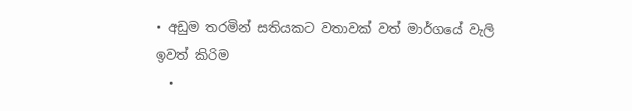• අඩුම තරමින් සතියකට වතාවක් වත් මාර්ගයේ වැලි ඉවත් කිරිම
  •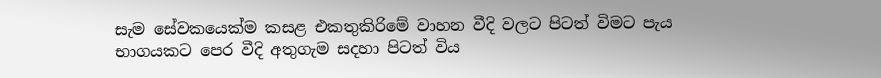සැම සේවකයෙක්ම කසළ එකතුකිරිමේ වාහන වීදි වලට පිටත් විමට පැය භාගයකට පෙර වීදි අතුගැම සදහා පිටත් විය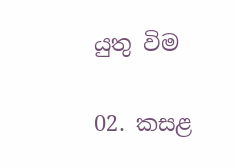යුතු විම

02. කසළ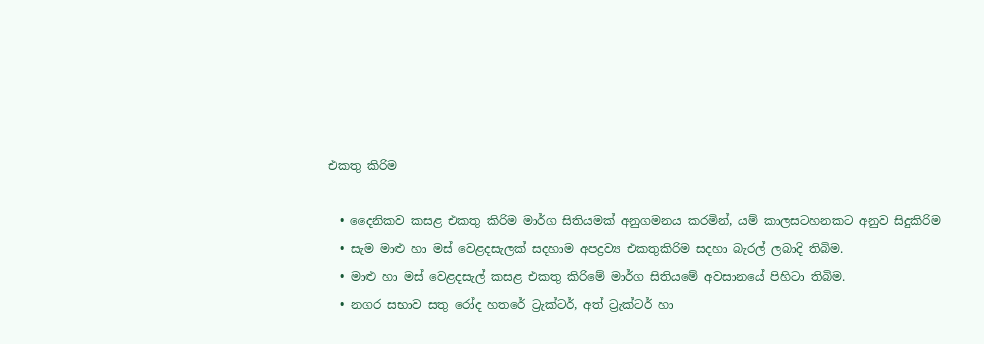එකතු කිරිම

  • දෛනිකව කසළ එකතු කිරිම මාර්ග සිතියමක් අනුගමනය කරමින්, යම් කාලසටහනකට අනුව සිදුකිරිම
  • සැම මාළු හා මස් වෙළදසැලක් සදහාම අපද්‍රව්‍ය එකතුකිරිම සදහා බැරල් ලබාදි තිබිම.
  • මාළු හා මස් වෙළදසැල් කසළ එකතු කිරිමේ මාර්ග සිතියමේ අවසානයේ පිහිටා තිබිම.
  • නගර සභාව සතු රෝද හතරේ ට්‍රැක්ටර්, අත් ට්‍රැක්ටර් හා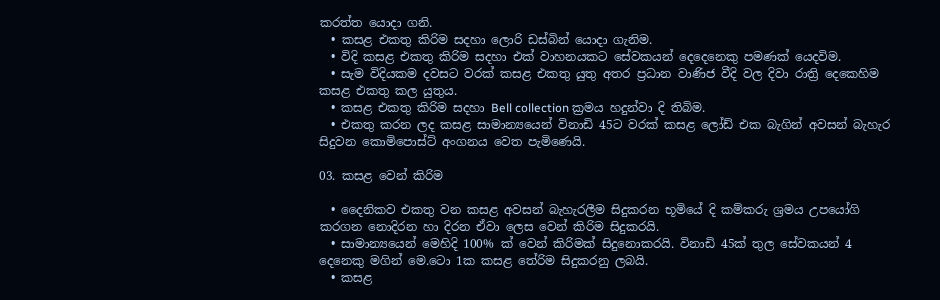කරත්ත යොදා ගනි.
  • කසළ එකතු කිරිම සදහා ලොරි ඩස්බින් යොදා ගැනිම.
  • විදි කසළ එකතු කිරිම සදහා එක් වාහනයකට සේවකයන් දෙදෙනෙකු පමණක් යෙදවිම.
  • සැම විදියකම දවසට වරක් කසළ එකතු යුතු අතර ප්‍රධාන වාණිජ වීදි වල දිවා රාත්‍රි දෙකෙහිම කසළ එකතු කල යුතුය.
  • කසළ එකතු කිරිම සදහා Bell collection ක්‍රමය හදුන්වා දි තිබිම.
  • එකතු කරන ලද කසළ සාමාන්‍යයෙන් විනාඩි 45ට වරක් කසළ ලෝඩ් එක බැගින් අවසන් බැහැර සිදුවන කොමිපොස්ට් අංගනය වෙත පැමිණෙයි.

03. කසළ වෙන් කිරිම

  • දෛනිකව එකතු වන කසළ අවසන් බැහැරලීම සිදුකරන භූමියේ දි කම්කරු ශ්‍රමය උපයෝගි කරගන නොදිරන හා දිරන ඒවා ලෙස වෙන් කිරිම සිදුකරයි.
  • සාමාන්‍යයෙන් මෙහිදි 100% ක් වෙන් කිරිමක් සිදුනොකරයි. විනාඩි 45ක් තුල සේවකයන් 4 දෙනෙකු මගින් මෙ.ටො 1ක කසළ තේරිම සිදුකරනු ලබයි.
  • කසළ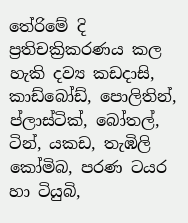තේරිමේ දි ප්‍රතිචක්‍රිකරණය කල හැකි දව්‍ය කඩදාසි, කාඩ්බෝඩ්, පොලිතින්, ප්ලාස්ටික්, බෝතල්, ටින්, යකඩ, තැඹිලි කෝමිබ, පරණ ටයර හා ටියුබි,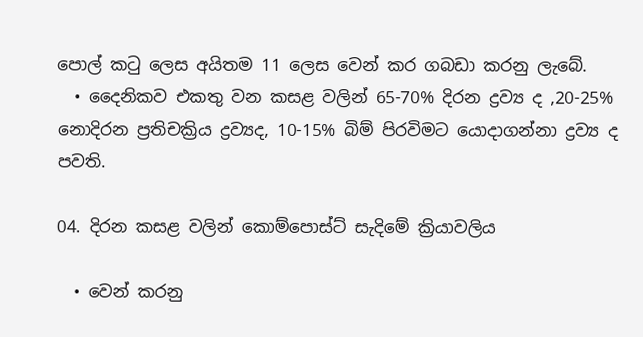පොල් කටු ලෙස අයිතම 11 ලෙස වෙන් කර ගබඩා කරනු ලැබේ.
  • දෛනිකව එකතු වන කසළ වලින් 65-70% දිරන ද්‍රව්‍ය ද ,20-25% නොදිරන ප්‍රතිචක්‍රිය ද්‍රව්‍යද, 10-15% බිම් පිරවිමට යොදාගන්නා ද්‍රව්‍ය ද පවති.

04. දිරන කසළ වලින් කොම්පොස්ට් සැදිමේ ක්‍රියාවලිය

  • වෙන් කරනු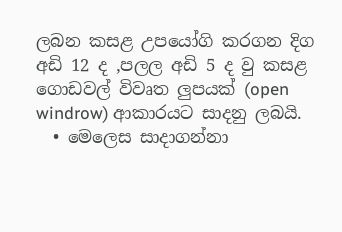ලබන කසළ උපයෝගි කරගන දිග අඩි 12 ද ,පලල අඩි 5 ද වු කසළ ගොඩවල් විවෘත ලුපයක් (open windrow) ආකාරයට සාදනු ලබයි.
  • මෙලෙස සාදාගන්නා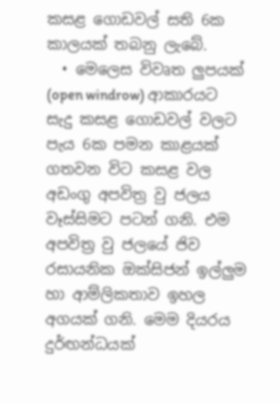කසළ ගොඩවල් සති 6ක කාලයක් තබනු ලැබේ.
  • මෙලෙස විවෘත ලුපයක් (open windrow) ආකාරයට සැදු කසළ ගොඩවල් වලට පැය 6ක පමන කාළයක් ගතවන විට කසළ වල අඩංගු අපවිත්‍ර වු ජලය වෑස්සිමට පටන් ගනි. එම අපවිත්‍ර වු ජලයේ ජිව රසායනික ඔක්සිජන් ඉල්ලුම හා ආම්ලිකතාව ඉහල අගයක් ගනි. මෙම දියරය දුර්ඟන්ධයක්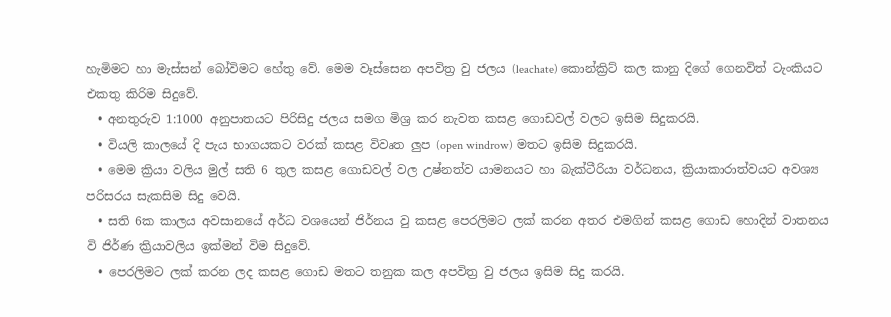හැමිමට හා මැස්සන් බෝවිමට හේතු වේ. මෙම වෑස්සෙන අපවිත්‍ර වු ජලය (leachate) කොන්ක්‍රිට් කල කානු දිගේ ගෙනවිත් ටැංකියට එකතු කිරිම සිදුවේ.
  • අනතුරුව 1:1000 අනුපාතයට පිරිසිදු ජලය සමග මිශ්‍ර කර නැවත කසළ ගොඩවල් වලට ඉසිම සිදුකරයි.
  • වියලි කාලයේ දි පැය භාගයකට වරක් කසළ විවෘත ලුප (open windrow) මතට ඉසිම සිදුකරයි.
  • මෙම ක්‍රියා වලිය මුල් සති 6 තුල කසළ ගොඩවල් වල උෂ්නත්ව යාමනයට හා බැක්ටීරියා වර්ධනය, ක්‍රියාකාරාත්වයට අවශ්‍ය පරිසරය සැකසිම සිදු වෙයි.
  • සති 6ක කාලය අවසානයේ අර්ධ වශයෙන් ජිර්නය වු කසළ පෙරලිමට ලක් කරන අතර එමගින් කසළ ගොඩ හොදින් වාතනය වි ජිර්ණ ක්‍රියාවලිය ඉක්මන් විම සිදුවේ.
  • පෙරලිමට ලක් කරන ලද කසළ ගොඩ මතට තනුක කල අපවිත්‍ර වු ජලය ඉසිම සිදු කරයි.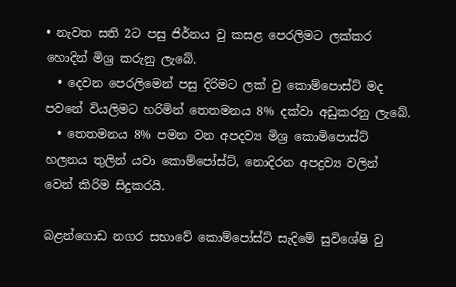• නැවත සති 2ට පසු ජිර්නය වු කසළ පෙරලිමට ලක්කර හොදින් මිශ්‍ර කරුනු ලැබේ.
  • දෙවන පෙරලිමෙන් පසු දිරිමට ලක් වු කොම්පොස්ට් මද පවනේ වියලිමට හරිමින් තෙතමනය 8% දක්වා අඩුකරනු ලැබේ.
  • තෙතමනය 8% පමන වන අපදව්‍ය මිශ්‍ර කොමිපොස්ට් හලනය තුලින් යවා කොම්පෝස්ට්, නොදිරන අපද්‍රව්‍ය වලින් වෙන් කිරිම සිදුකරයි.

බළන්ගොඩ නගර සභාවේ කොම්පෝස්ට් සැදිමේ සුවිශේෂි වු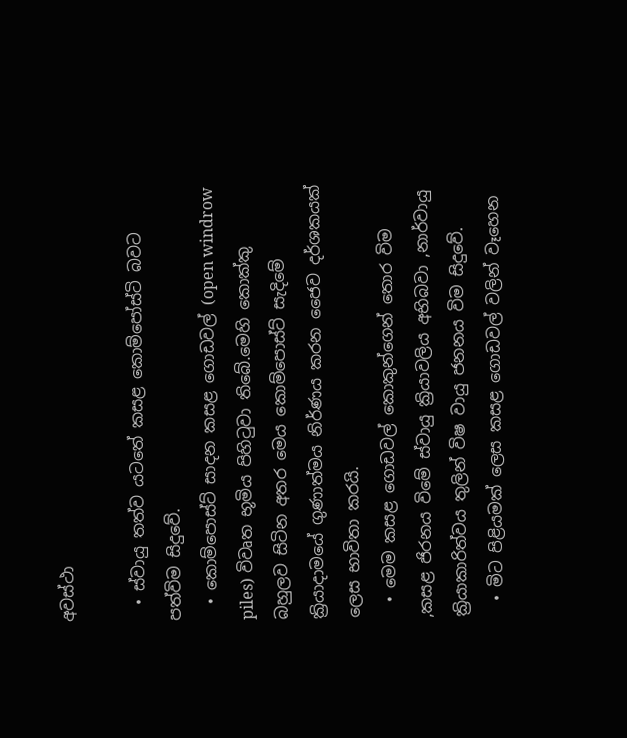අවස්ථා

  • ස්වායු තත්ව යටතේ කසළ කොම්පෝස්ටි බවට පත්විම සිදුවේ.
  • කොම්පොස්ට් සාදන කසළ ගොඩවල් (open windrow piles) විවෘත භූමිය පිහිටුවා තිබේ.මෙහි කොක්කු බහුලව සිටින අතර මෙය කොම්පොස්ට් සැදිමේ ක්‍රියාදාමයේ ගුණාත්මය නිර්ණය කරන ජෛව දර්ශකයක් ලෙස භාවිතා කරයි.
  • මෙම කසළ ගොඩවල් කොකුන්ගෙන් තොර විම ,කසළ ජිරනය විමේ ස්වායු ක්‍රියාවලිය අභිබවා ,නාර්වායු ක්‍රියාකාරිත්වය තුලින් විෂ වායු ජනනය විම සිදුවේ.
  • මිට පිළියමක් ලෙස කසළ ගොඩවල් වලින් වෑහෙන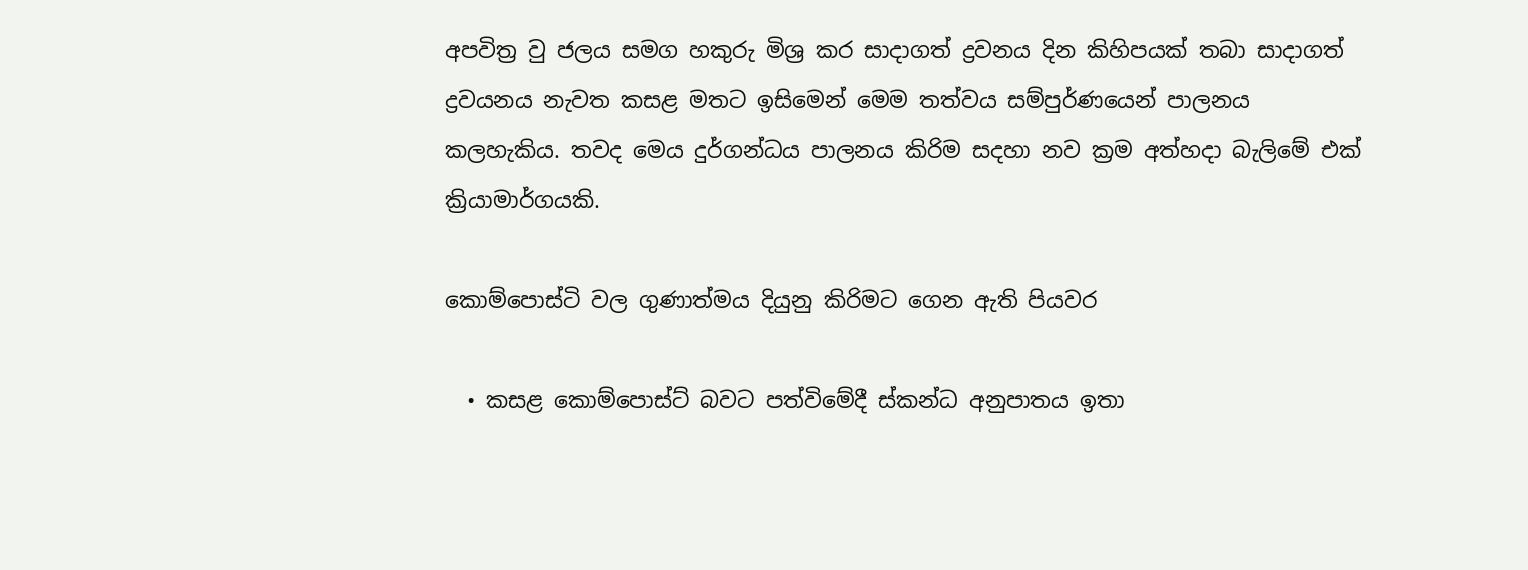අපවිත්‍ර වු ජලය සමග හකුරු මිශ්‍ර කර සාදාගත් ද්‍රවනය දින කිහිපයක් තබා සාදාගත් ද්‍රවයනය නැවත කසළ මතට ඉසිමෙන් මෙම තත්වය සම්පුර්ණයෙන් පාලනය කලහැකිය. තවද මෙය දුර්ගන්ධය පාලනය කිරිම සදහා නව ක්‍රම අත්හදා බැලිමේ එක් ක්‍රියාමාර්ගයකි.

කොම්පොස්ටි වල ගුණාත්මය දියුනු කිරිමට ගෙන ඇති පියවර

  • කසළ කොම්පොස්ට් බවට පත්විමේදී ස්කන්ධ අනුපාතය ඉතා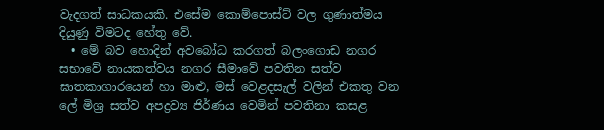වැදගත් සාධකයකි. එසේම කොම්පොස්ට් වල ගුණාත්මය දියුණු විමටද හේතු වේ.
  • මේ බව හොදින් අවබෝධ කරගත් බලංගොඩ නගර සභාවේ නායකත්වය නගර සීමාවේ පවතින සත්ව ඝාතකාගාරයෙන් හා මාළු, මස් වෙළදසැල් වලින් එකතු වන ලේ මිශ්‍ර සත්ව අපද්‍රව්‍ය ජිර්ණය වෙමින් පවතිනා කසළ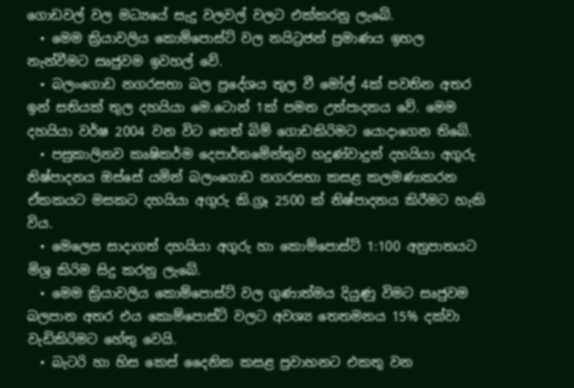ගොඩවල් වල මධ්‍යයේ සැදු වලවල් වලට එක්කරනු ලැබේ.
  • මෙම ක්‍රියාවලිය කොම්පොස්ට් වල නයිට්‍රජන් ප්‍රමාණය ඉහල නැන්වීමට සෘජුවම ඉවහල් වේ.
  • බලංගොඩ නගරසභා බල ප්‍රදේශය තුල වී මෝල් 4ක් පවතින අතර ඉන් සතියක් තුල දහයියා මෙ.ටොන් 1ක් පමන උත්පාදනය වේ. මෙම දහයියා වර්ෂ 2004 වන විට තෙත් බිම් ගොඩකිරිමට යොදාගෙන තිබේ.
  • පසුකාලිනව කෘෂිකර්ම දෙපාර්තමේන්තුව හදුණ්වාදුන් දහයියා අගුරු නිෂ්පාදනය ඔස්සේ යමින් බලංගොඩ නගරසභා කසළ කලමණාකරන ඒකකයට මසකට දහයියා අගුරු කි.ග්‍රෑ 2500 ක් නිෂ්පාදනය කිරීමට හැකි විය.
  • මෙලෙස සාදාගත් දහයියා අගුරු හා කොම්පොස්ට් 1:100 අනුපාතයට මිශ්‍ර කිරිම සිදු කරනු ලැබේ.
  • මෙම ක්‍රියාවලිය කොම්පොස්ට් වල ගුණාත්මය දියුණු විමට සෘජුවම බලපාන අතර එය කොම්පොස්ට් වලට අවශ්‍ය තෙතමනය 15% දක්වා වැඩිකිරිමට හේතු වෙයි.
  • බැටරි හා හිස කෙස් දෛනික කසළ ප්‍රවාහනට එකතු වන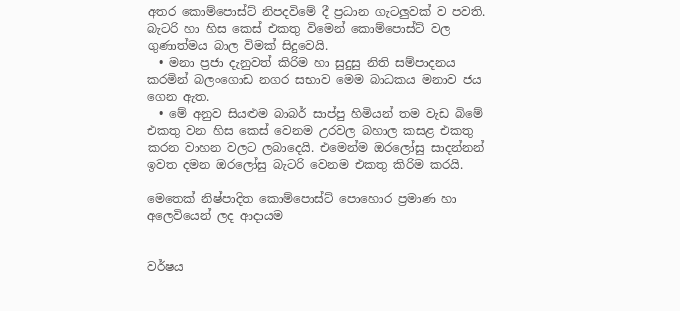අතර කොම්පොස්ට් නිපදවිමේ දී ප්‍රධාන ගැටලුවක් ව පවති. බැටරි හා ‍හිස කෙස් එකතු විමෙන් කොම්පොස්ට් වල ගුණාත්මය බාල විමක් සිදුවෙයි.
  • මනා ප්‍රජා දැනුවත් කිරිම හා සුදුසු නිති සම්පාදනය කරමින් බලංගොඩ නගර සභාව මෙම බාධකය මනාව ජය ගෙන ඇත.
  • මේ අනුව සියළුම බාබර් සාප්පු හිමියන් තම වැඩ බිමේ එකතු වන හිස කෙස් වෙනම උරවල බහාල කසළ එකතු කරන වාහන වලට ලබාදෙයි. එමෙන්ම ඔරලෝසු සාදන්නන් ඉවත දමන ඔරලෝසු බැටරි වෙනම එකතු කිරිම කරයි.

මෙතෙක් නිෂ්පාදිත කොම්පොස්ට් පොහොර ප්‍රමාණ හා අලෙවියෙන් ලද ආදායම


වර්ෂය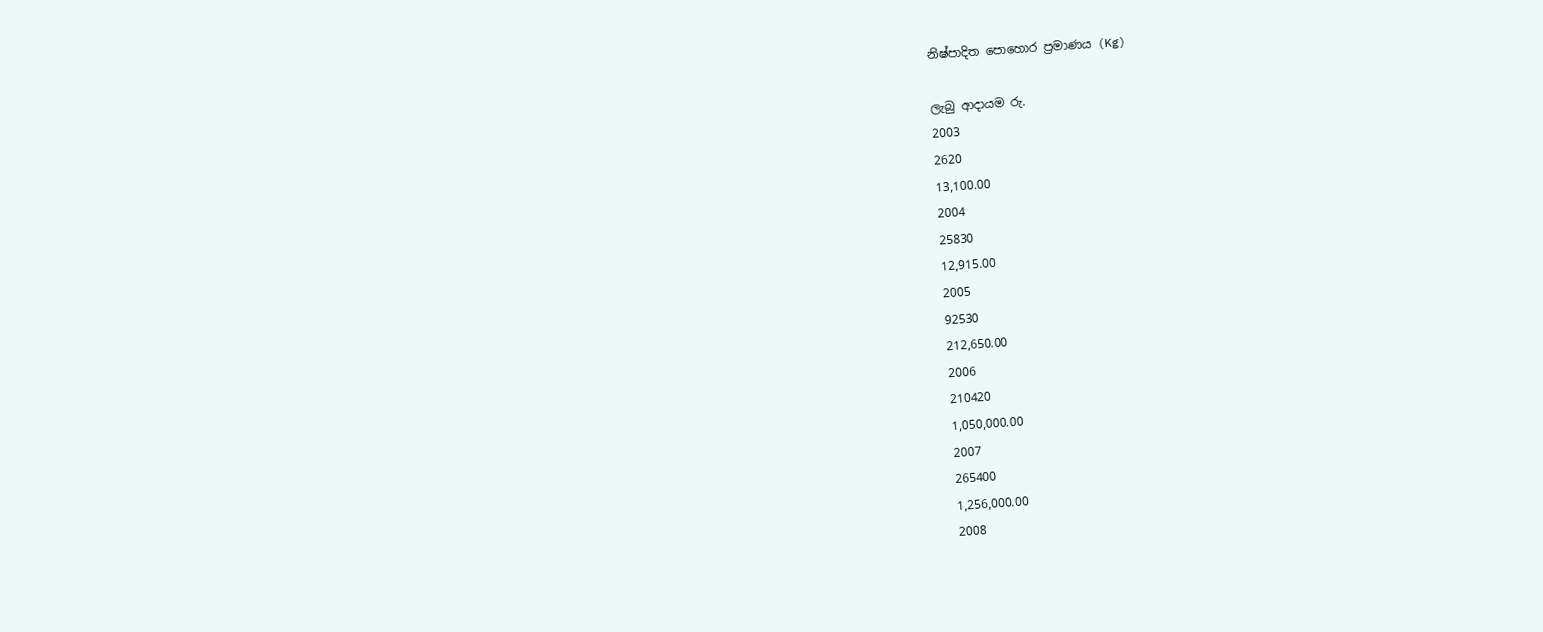නිෂ්පාදිත පොහොර ප්‍රමාණය (Kg)

ලැබු ආදායම රු.
2003
2620
13,100.00
2004
25830
12,915.00
2005
92530
212,650.00
2006
210420
1,050,000.00
2007
265400
1,256,000.00
2008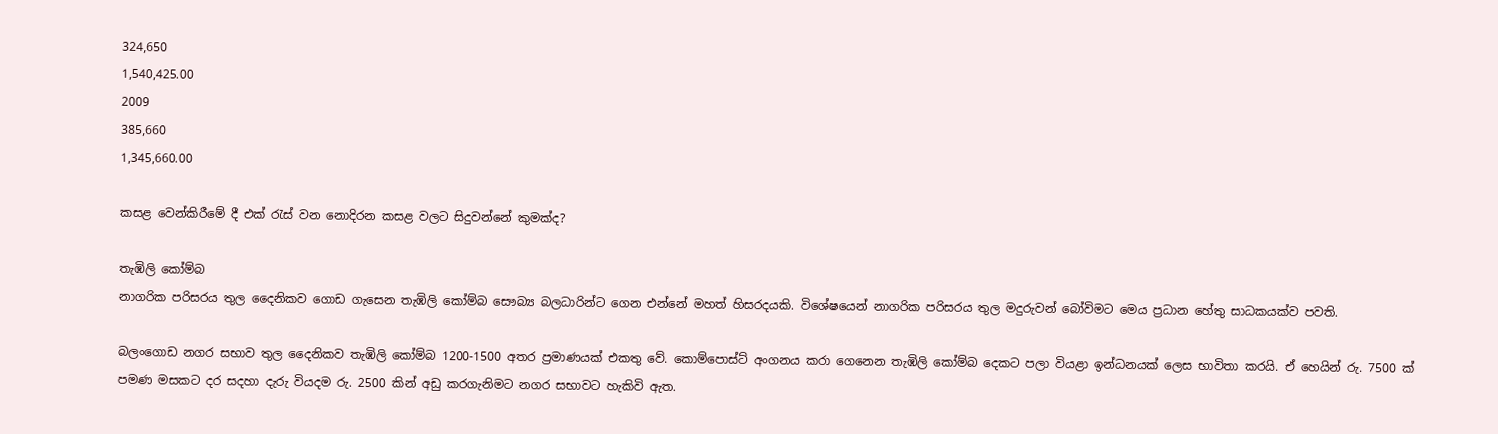324,650
1,540,425.00
2009
385,660
1,345,660.00

කසළ වෙන්කිරීමේ දී එක් රැස් වන නොදිරන කසළ වලට සිදුවන්නේ කුමක්ද?

තැඹිලි කෝම්බ
නාගරික පරිසරය තුල දෛනිකව ගොඩ ගැසෙන තැඹිලි කෝම්බ සෞබ්‍ය බලධාරින්ට ගෙන එන්නේ මහත් හිසරදයකි. විශේෂයෙන් නාගරික පරිසරය තුල මදුරුවන් බෝවිමට මෙය ප්‍රධාන හේතු සාධකයක්ව පවති.

බලංගොඩ නගර සභාව තුල දෛනිකව තැඹිලි කෝම්බ 1200-1500 අතර ප්‍රමාණයක් එකතු වේ. කොම්පොස්ට් අංගනය කරා ගෙනෙන තැඹිලි කෝම්බ දෙකට පලා වියළා ඉන්ධනයක් ලෙස භාවිතා කරයි. ඒ හෙයින් රු. 7500 ක් පමණ මසකට දර සදහා දැරු වියදම රු. 2500 කින් අඩු කරගැනිමට නගර සභාවට හැකිවි ඇත.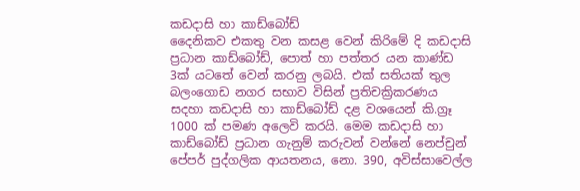කඩදාසි හා කාඩ්බෝඩ්
දෛනිකව එකතු වන කසළ වෙන් කිරිමේ දි කඩදාසි ප්‍රධාන කාඩ්බෝඩ්, පොත් හා පත්තර යන කාණ්ඩ 3ක් යටතේ වෙන් කරනු ලබයි. එක් සතියක් තුල බලංගොඩ නගර සභාව විසින් ප්‍රතිචක්‍රිකරණය සදහා කඩදාසි හා කාඩ්බෝඩ් දළ වශයෙන් කි.ග්‍රෑ 1000 ක් පමණ අලෙවි කරයි. මෙම කඩදාසි හා කාඩ්බෝඩ් ප්‍රධාන ගැනුම් කරුවන් වන්නේ නෙප්චුන් පේපර් පුද්ගලික ආයතනය, නො. 390, අවිස්සාවෙල්ල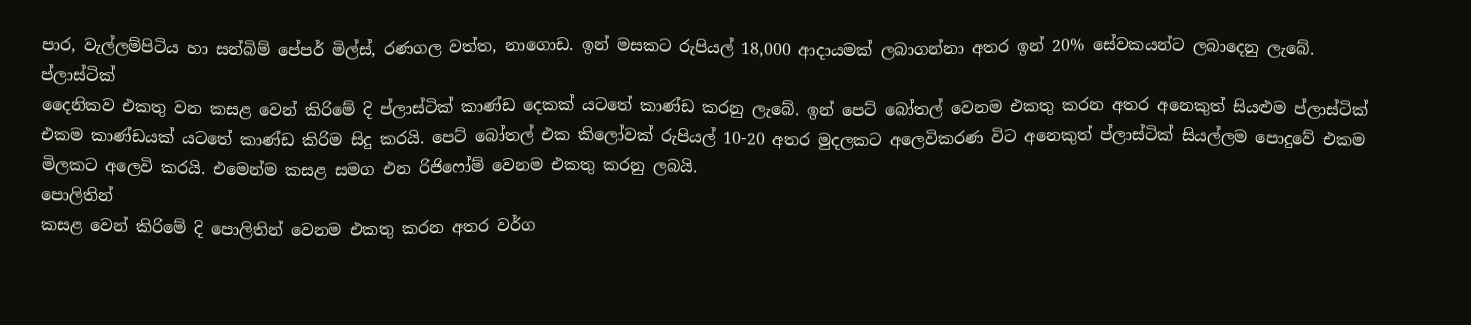පාර, වැල්ලම්පිටිය හා සන්බිම් පේපර් මිල්ස්, රණගල වත්ත, නාගොඩ. ඉන් මසකට රුපියල් 18,000 ආදායමක් ලබාගන්නා අතර ඉන් 20% සේවකයන්ට ලබාදෙනු ලැබේ.
ප්ලාස්ටික්
දෛනිකව එකතු වන කසළ වෙන් කිරිමේ දි ප්ලාස්ටික් කාණ්ඩ දෙකක් යටතේ කාණ්ඩ කරනු ලැබේ. ඉන් පෙට් බෝතල් වෙනම එකතු කරන අතර අනෙකුත් සියළුම ප්ලාස්ටික් එකම කාණ්ඩයක් යටතේ කාණ්ඩ කිරිම සිදු කරයි. පෙට් බෝතල් එක කිලෝවක් රුපියල් 10-20 අතර මුදලකට අලෙවිකරණ විට අනෙකුත් ප්ලාස්ටික් සියල්ලම පොදුවේ එකම මිලකට අලෙවි කරයි. එමෙන්ම කසළ සමග එන රිජිෆෝම් වෙනම එකතු කරනු ලබයි.
පොලිතින්
කසළ වෙන් කිරිමේ දි පොලිතින් වෙනම එකතු කරන අතර වර්ග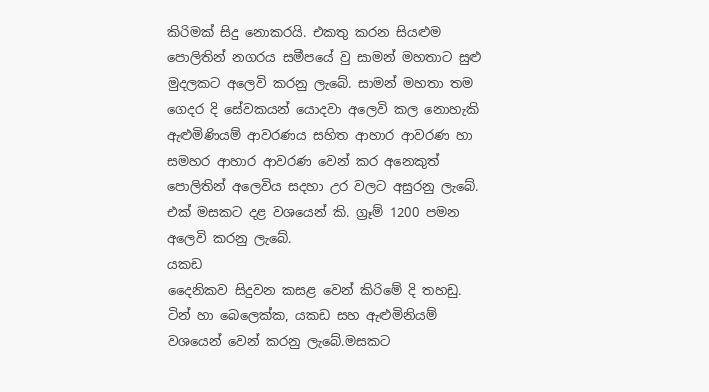කිරිමක් සිදු නොකරයි. එකතු කරන සියළුම පොලිතින් නගරය සමීපයේ වු සාමන් මහතාට සුළු මුදලකට අලෙවි කරනු ලැබේ. සාමන් මහතා තම ගෙදර දි සේවකයන් යොදවා අලෙවි කල නොහැකි ඇළුමිණියම් ආවරණය සහිත ආහාර ආවරණ හා සමහර ආහාර ආවරණ වෙන් කර අනෙකුත් පොලිතින් අලෙවිය සදහා උර වලට අසුරනු ලැබේ. එක් මසකට දළ වශයෙන් කි. ග්‍රෑම් 1200 පමන අලෙවි කරනු ලැබේ.
යකඩ
දෛනිකව සිදුවන කසළ වෙන් කිරිමේ දි තහඩු. ටින් හා බෙලෙක්ක, යකඩ සහ ඇළුමිනියම් වශයෙන් වෙන් කරනු ලැබේ.මසකට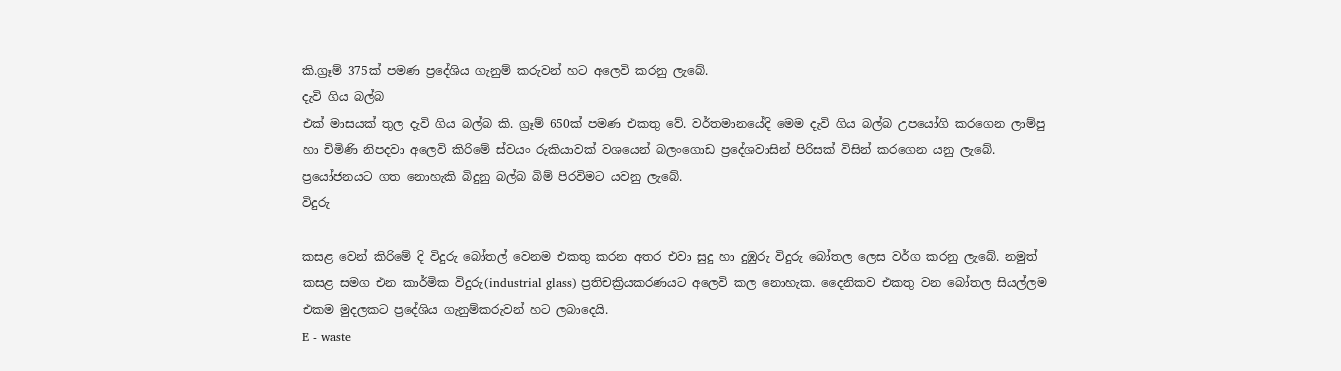කි.ග්‍රෑම් 375ක් පමණ ප්‍රදේශිය ගැනුම් කරුවන් හට අලෙවි කරනු ලැබේ.
දැවි ගිය බල්බ
එක් මාසයක් තුල දැවි ගිය බල්බ කි. ග්‍රෑම් 650ක් පමණ එකතු වේ. වර්තමානයේදි මෙම දැවි ගිය බල්බ උපයෝගි කර‍ගෙන ලාම්පු හා චිමිණි නිපදවා අලෙවි කිරිමේ ස්වයං රුකියාවක් වශයෙන් බලංගොඩ ප්‍රදේශවාසින් පිරිසක් විසින් කර‍ගෙන යනු ලැබේ. ප්‍රයෝජනයට ගත නොහැකි බිදුනු බල්බ බිම් පිරවිමට යවනු ලැබේ.
විදුරු

කසළ වෙන් කිරිමේ දි විදුරු බෝතල් වෙනම එකතු කරන අතර එවා සුදු හා දුඹුරු විදුරු බෝතල ලෙස වර්ග කරනු ලැබේ. නමුත් කසළ සමග එන කාර්මික විදුරු(industrial glass) ප්‍රතිචක්‍රියකරණයට අලෙවි කල නොහැක. දෛනිකව එකතු වන බෝතල සියල්ලම එකම මුදලකට ප්‍රදේශිය ගැනුම්කරුවන් හට ලබාදෙයි.
E - waste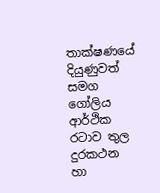තාක්ෂණයේ දියුණුවත් සමග ගෝලිය ආර්ථික රටාව තුල දුරකථන හා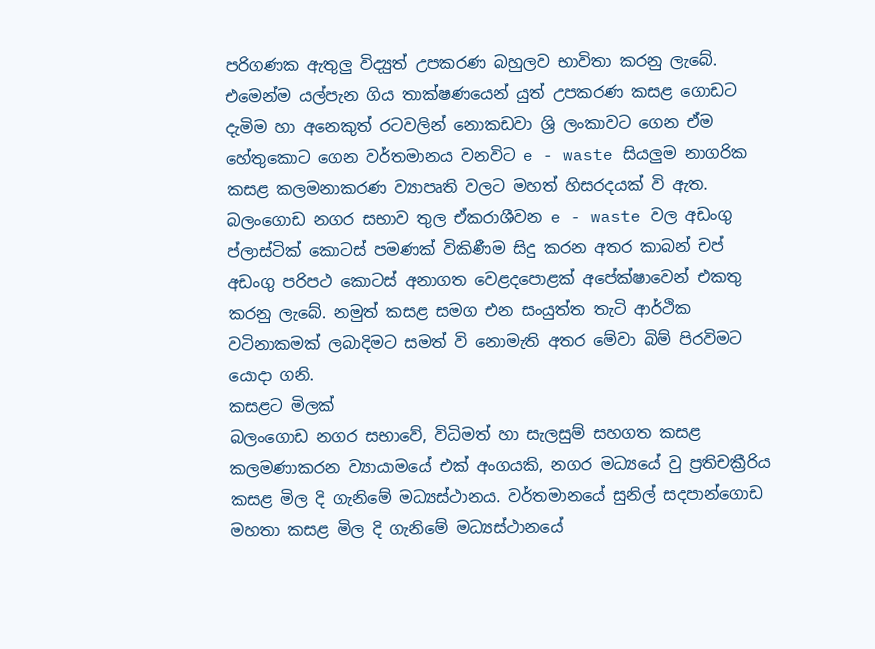පරිගණක ඇතුලු විද්‍යුත් උපකරණ බහුලව භාවිතා කරනු ලැබේ. එමෙන්ම යල්පැන ගිය තාක්ෂණයෙන් යුත් උපකරණ කසළ ගොඩට දැමිම හා අනෙකුත් රටවලින් නොකඩවා ශ්‍රි ලංකාවට ගෙන ඒම හේතුකොට ගෙන වර්තමානය වනවිට e - waste සියලුම නාගරික කසළ කලමනාකරණ ව්‍යාපෘති වලට මහත් හිසරදයක් වි ඇත. බලංගොඩ නගර සභාව තුල ඒකරාශීවන e - waste වල අඩංගු ප්ලාස්ටික් කොටස් පමණක් විකිණීම සිදු කරන අතර කාබන් චප් අඩංගු පරිපථ කොටස් අනාගත වෙළදපොළක් අපේක්ෂාවෙන් එකතු කරනු ලැබේ. නමුත් කසළ සමග එන සංයුත්ත තැටි ආර්ථික වටිනාකමක් ලබාදිමට සමත් වි නොමැති අතර මේවා බිම් පිරවිමට යොදා ගනි.
කසළට මිලක්
බලංගොඩ නගර සභාවේ, විධිමත් හා සැලසුම් සහගත කසළ කලමණාකරන ව්‍යායාමයේ එක් අංගයකි, නගර මධ්‍යයේ වු ප්‍රතිචක්‍රී‍රිය කසළ මිල දි ගැනිමේ මධ්‍යස්ථානය. වර්තමානයේ සුනිල් සදපාන්ගොඩ මහතා කසළ මිල දි ගැනිමේ මධ්‍යස්ථානයේ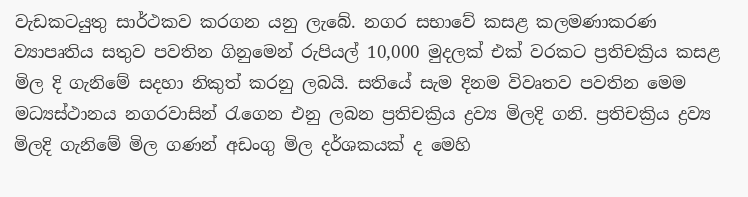වැඩකටයුතු සාර්ථකව කරගන යනු ලැබේ. නගර සභාවේ කසළ කලමණාකරණ ව්‍යාපෘතිය සතුව පවතින ගිනුමෙන් රුපියල් 10,000 මුදලක් එක් වරකට ප්‍රතිචක්‍රිය කසළ මිල දි ගැනිමේ සදහා නිකුත් කරනු ලබයි. සතියේ සැම දිනම විවෘතව පවතින මෙම මධ්‍යස්ථානය නගරවාසින් රැගෙන එනු ලබන ප්‍රතිචක්‍රිය ද්‍රව්‍ය මිලදි ගනි. ප්‍රතිචක්‍රිය ද්‍රව්‍ය මිලදි ගැනිමේ මිල ගණන් අඩංගු මිල දර්ශකයක් ද මෙහි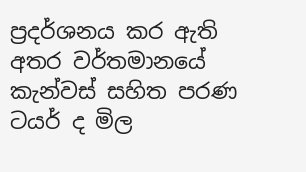ප්‍රදර්ශනය කර ඇති අතර වර්තමානයේ කැන්වස් සහිත පරණ ටයර් ද මිල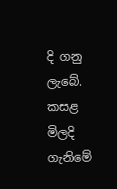දි ගනු ලැබේ. කසළ මිලදි ගැනිමේ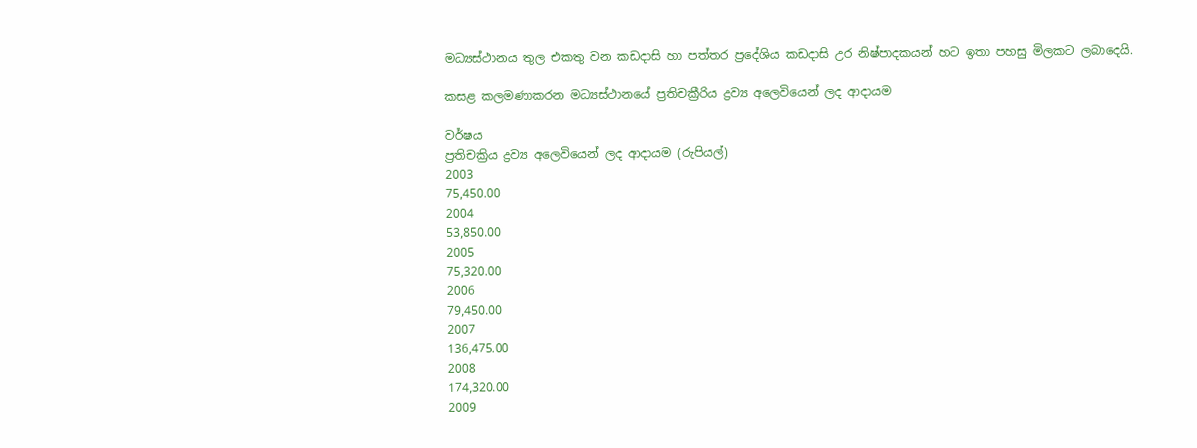මධ්‍යස්ථානය තුල එකතු වන කඩදාසි හා පත්තර ප්‍රදේශිය කඩදාසි උර නිෂ්පාදකයන් හට ඉතා පහසු මිලකට ලබාදෙයි.

කසළ කලමණාකරන මධ්‍යස්ථානයේ ප්‍රතිචක්‍රී‍රිය ද්‍රව්‍ය අලෙවියෙන් ලද ආදායම

වර්ෂය
ප්‍රතිචක්‍රිය ද්‍රව්‍ය අලෙවියෙන් ලද ආදායම (රුපියල්)
2003
75,450.00
2004
53,850.00
2005
75,320.00
2006
79,450.00
2007
136,475.00
2008
174,320.00
2009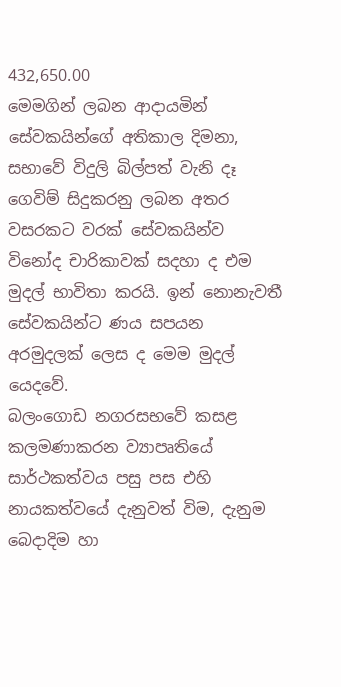432,650.00
මෙමගින් ලබන ආදායමින් සේවකයින්ගේ අතිකාල දිමනා, සභාවේ විදුලි බිල්පත් වැනි දෑ ගෙවිම් සිදුකරනු ලබන අතර වසරකට වරක් සේවකයින්ව විනෝද චාරිකාවක් සදහා ද එම මුදල් භාවිතා කරයි. ඉන් නොනැවතී සේවකයින්ට ණය සපයන අරමුදලක් ලෙස ද මෙම මුදල් යෙදවේ.
බලංගොඩ නගරසභවේ කසළ කලමණාකරන ව්‍යාපෘතියේ සාර්ථකත්වය පසු පස එහි නායකත්වයේ දැනුවත් විම, දැනුම බෙදාදිම හා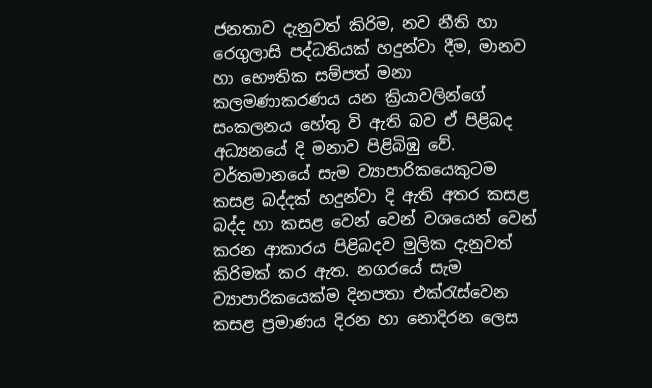ජනතාව දැනුවත් කිරිම, නව නීති හා රෙගුලාසි පද්ධතියක් හදුන්වා දීම, මානව හා භෞතික සම්පත් මනා කලමණාකරණය යන ක්‍රියාවලින්ගේ සංකලනය හේතු වි ඇති බව ඒ පිළිබද අධ්‍යනයේ දි මනාව පිළිබිඹු වේ.
වර්තමානයේ සැම ව්‍යාපාරිකයෙකුටම කසළ බද්දක් හදුන්වා දි ඇති අතර කසළ බද්ද හා කසළ වෙන් වෙන් වශයෙන් වෙන් කරන ආකාරය පිළිබදව මුලික දැනුවත් කිරිමක් කර ඇත. නගරයේ සැම ව්‍යාපාරිකයෙක්ම දිනපතා එක්රැස්වෙන කසළ ප්‍රමාණය දිරන හා නොදිරන ලෙස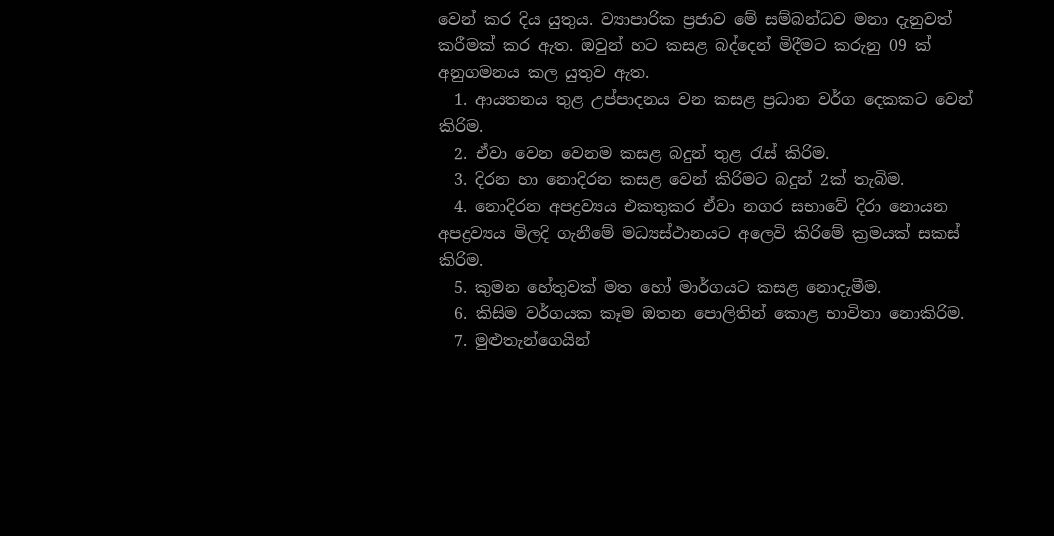වෙන් කර දිය යුතුය. ව්‍යාපාරික ප්‍රජාව මේ සම්බන්ධව මනා දැනුවත් කරීමක් කර ඇත. ඔවුන් හට කසළ බද්දෙන් මිදීමට කරුනු 09 ක් අනුගමනය කල යුතුව ඇත.
  1. ආයතනය තුළ උප්පාදනය වන කසළ ප්‍රධාන වර්ග දෙකකට වෙන් කිරිම.
  2. ඒවා වෙන වෙනම කසළ බදුන් තුළ රැස් කිරිම.
  3. දිරන හා නොදිරන කසළ වෙන් කිරිමට බදුන් 2ක් තැබිම.
  4. නොදිරන අපද්‍රව්‍යය එකතුකර ඒවා නගර සභාවේ දිරා නොයන අපද්‍රව්‍යය මිලදි ගැනීමේ මධ්‍යස්ථානයට අලෙවි කිරිමේ ක්‍රමයක් සකස් කිරිම.
  5. කුමන හේතුවක් මත හෝ මාර්ගයට කසළ නොදැමීම.
  6. කිසිම වර්ගයක කෑම ඔතන පොලිතින් කොළ භාවිතා නොකිරිම.
  7. මුළුතැන්ගෙයින්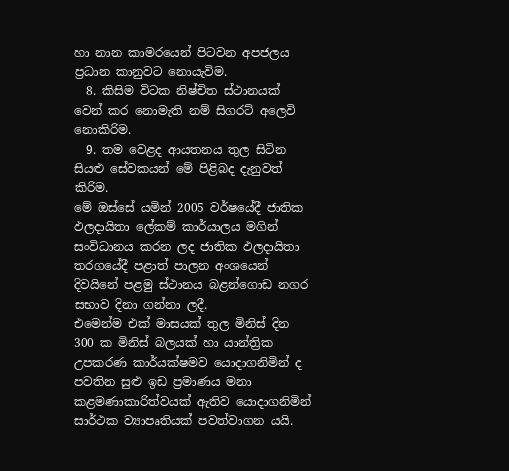හා නාන කාමරයෙන් පිටවන අපජලය ප්‍රධාන කානුවට නොයැවිම.
  8. කිසිම විටක නිෂ්චිත ස්ථානයක් වෙන් කර නොමැති නම් සිගරට් අලෙවි නොකිරිම.
  9. තම වෙළද ආයතනය තුල සිටින සියළු සේවකයන් මේ පිළිබද දැනුවත් කිරිම.
මේ ඔස්සේ යමින් 2005 වර්ෂයේදී ජාතික ඵලදායිතා ලේකම් කාර්යාලය මගින් සංවිධානය කරන ලද ජාතික ඵලදායිතා තරගයේදී පළාත් පාලන අංශයෙන් දිවයිනේ පළමු ස්ථානය බළන්ගොඩ නගර සභාව දිනා ගන්නා ලදී.
එමෙන්ම එක් මාසයක් තුල මිනිස් දින 300 ක මිනිස් බලයක් හා යාන්ත්‍රික උපකරණ කාර්යක්ෂමව යොදාගනිමින් ද පවතින සුළු ඉඩ ප්‍රමාණය මනා කළමණාකාරිත්වයක් ඇතිව යොදාගනිමින් සාර්ථක ව්‍යාපෘතියක් පවත්වාගන යයි.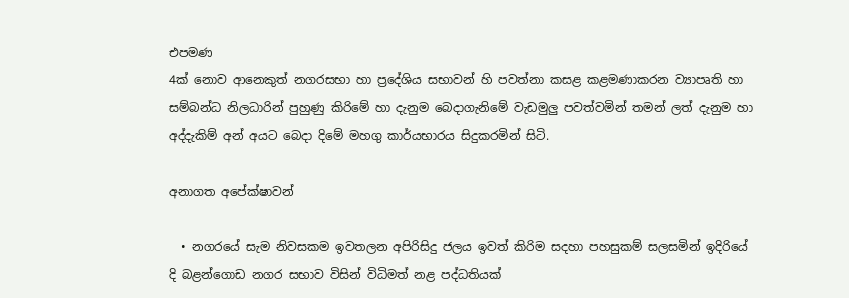එපමණ
4ක් නොව ආනෙකුත් නගරසභා හා ප්‍රදේශිය සභාවන් හි පවත්නා කසළ කළමණාකරන ව්‍යාපෘති හා සම්බන්ධ නිලධාරින් පුහුණු කිරිමේ හා දැනුම බෙදාගැනිමේ වැඩමුලු පවත්වමින් තමන් ලත් දැනුම හා අද්දැකිම් අන් අයට බෙදා දිමේ මහගු කාර්යභාරය සිදුකරමින් සිටි.

අනාගත අපේක්ෂාවන්

  • නගරයේ සැම නිවසකම ඉවතලන අපිරිසිදු ජලය ඉවත් කිරිම සදහා පහසුකම් සලසමින් ඉදිරියේ දි බළන්ගොඩ නගර සභාව විසින් විධිමත් නළ පද්ධතියක්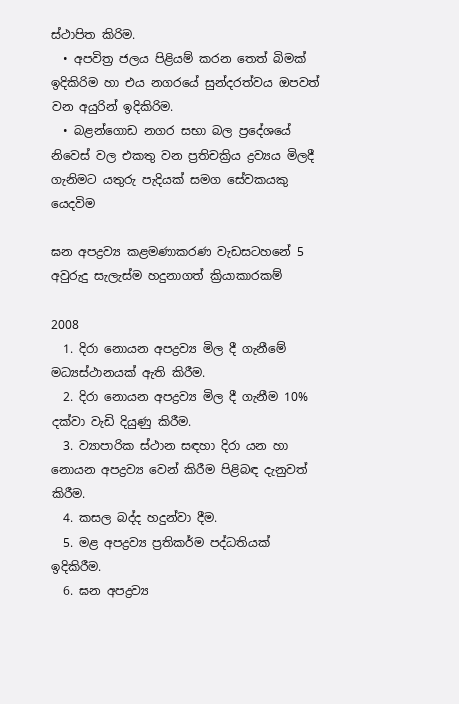ස්ථාපිත කිරිම.
  • අපවිත්‍ර ජලය පිළියම් කරන තෙත් බිමක් ඉදිකිරිම හා එය නගරයේ සුන්දරත්වය ඔපවත් වන අයුරින් ඉදිකිරිම.
  • බළන්ගොඩ නගර සභා බල ප්‍රදේශයේ නිවෙස් වල එකතු වන ප්‍රතිචක්‍රිය ද්‍රව්‍යය මිලදී ගැනිමට යතුරු පැදියක් සමග සේවකයකු යෙදවිම

ඝන අපද්‍රව්‍ය කළමණාකරණ වැඩසටහනේ 5 අවුරුදු සැලැස්ම හදුනාගත් ක්‍රියාකාරකම්

2008
  1. දිරා නොයන අපද්‍රව්‍ය මිල දී ගැනීමේ මධ්‍යස්ථානයක් ඇති කිරීම.
  2. දිරා නොයන අපද්‍රව්‍ය මිල දී ගැනීම 10% දක්වා වැඩි දියුණු කිරීම.
  3. ව්‍යාපාරික ස්ථාන සඳහා දිරා යන හා නොයන අපද්‍රව්‍ය වෙන් කිරීම පිළිබඳ දැනුවත් කිරීම.
  4. කසල බද්ද හදුන්වා දීම.
  5. මළ අපද්‍රව්‍ය ප්‍රතිකර්ම පද්ධතියක් ඉදිකිරීම.
  6. ඝන අපද්‍රව්‍ය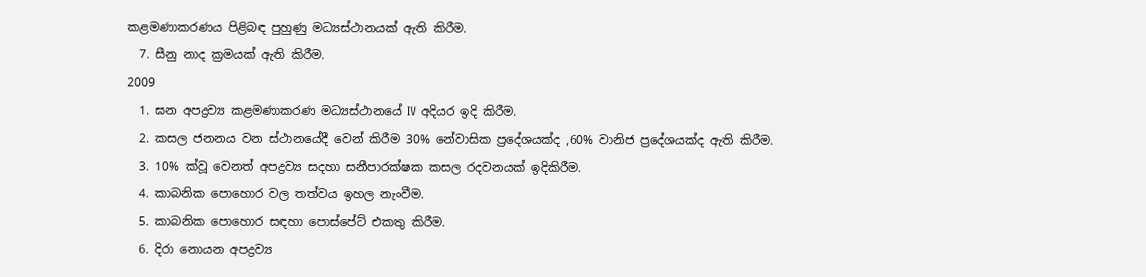කළමණාකරණය පිළිබඳ පුහුණු මධ්‍යස්ථානයක් ඇති කිරීම.
  7. සීනු නාද ක්‍රමයක් ඇති කිරීම.
2009
  1. ඝන අපද්‍රව්‍ය කළමණාකරණ මධ්‍යස්ථානයේ IV අදියර ඉදි කිරීම.
  2. කසල ජනනය වන ස්ථානයේදී වෙන් කිරීම 30% නේවාසික ප්‍රදේශයක්ද ,60% වානිජ ප්‍රදේශයක්ද ඇති කිරීම.
  3. 10% ක්වූ වෙනත් අපද්‍රව්‍ය සදහා සනීපාරක්ෂක කසල රදවනයක් ඉදිකිරීම.
  4. කාබනික පොහොර වල තත්වය ඉහල නැංවීම.
  5. කාබනික පොහොර සඳහා පොස්පේට් එකතු කිරීම.
  6. දිරා නොයන අපද්‍රව්‍ය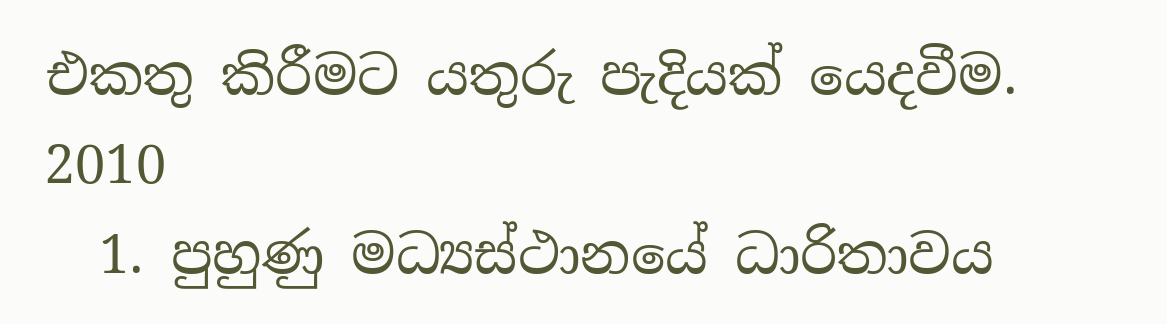එකතු කිරීමට යතුරු පැදියක් යෙදවීම.
2010
  1. පුහුණු මධ්‍යස්ථානයේ ධාරිතාවය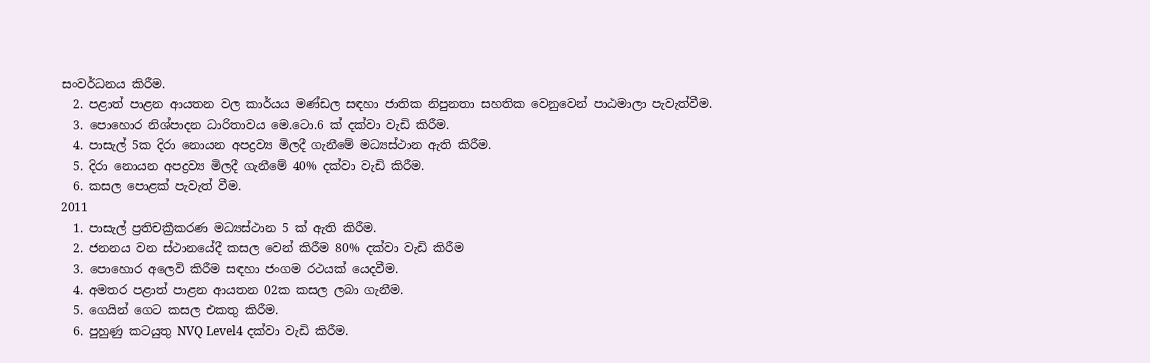සංවර්ධනය කිරීම.
  2. පළාත් පාළන ආයතන වල කාර්යය මණ්ඩල සඳහා ජාතික නිපුනතා සහතික වෙනුවෙන් පාඨමාලා පැවැත්වීම.
  3. පොහොර නිශ්පාදන ධාරිතාවය මෙ.ටො.6 ක් දක්වා වැඩි කිරීම.
  4. පාසැල් 5ක දිරා නොයන අපද්‍රව්‍ය මිලදී ගැනීමේ මධ්‍යස්ථාන ඇති කිරීම.
  5. දිරා නොයන අපද්‍රව්‍ය මිලදී ගැනීමේ 40% දක්වා වැඩි කිරීම.
  6. කසල පොළක් පැවැත් වීම.
2011
  1. පාසැල් ප්‍රතිචක්‍රීකරණ මධ්‍යස්ථාන 5 ක් ඇති කිරීම.
  2. ජනනය වන ස්ථානයේදී කසල වෙන් කිරීම 80% දක්වා වැඩි කිරීම
  3. පොහොර අලෙවි කිරීම සඳහා ජංගම රථයක් යෙදවීම.
  4. අමතර පළාත් පාළන ආයතන 02ක කසල ලබා ගැනීම.
  5. ගෙයින් ගෙට කසල එකතු කිරීම.
  6. පුහුණු කටයුතු NVQ Level4 දක්වා වැඩි කිරීම.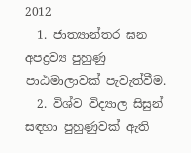2012
  1. ජාත්‍යාන්තර ඝන අපද්‍රව්‍ය පුහුණු පාඨමාලාවක් පැවැත්වීම.
  2. විශ්ව විද්‍යාල සිසුන් සඳහා පුහුණුවක් ඇති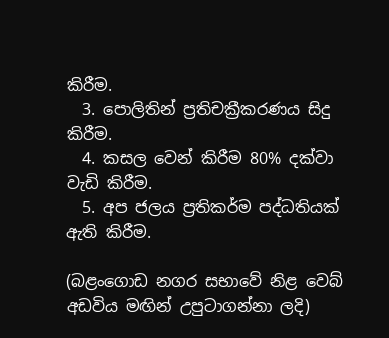කිරීම.
  3. පොලිතින් ප්‍රතිචක්‍රීකරණය සිදු කිරීම.
  4. කසල වෙන් කිරීම 80% දක්වා වැඩි කිරීම.
  5. අප ජලය ප්‍රතිකර්ම පද්ධතියක් ඇති කිරීම.

(බළංගොඩ නගර සභාවේ නිළ වෙබ් අඩවිය මඟින් උපුටාගන්නා ලදි)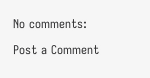No comments:

Post a Comment